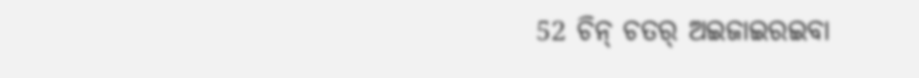52 ଚିନ୍ ଚତର୍ ଅଇଜାଇରଇବା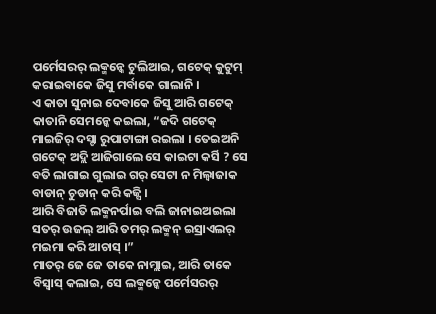ପର୍ମେସରର୍ ଲକ୍ମନ୍କେ ଟୁଲିଆଇ, ଗଟେକ୍ କୁଟୁମ୍ କରାଇବାକେ ଜିସୁ ମର୍ବାକେ ଗାଲାନି ।
ଏ କାତା ସୁନାଇ ଦେବାକେ ଜିସୁ ଆରି ଗଟେକ୍ କାତାନି ସେମନ୍କେ କଇଲା, “ଜଦି ଗଟେକ୍ ମାଇଜିର୍ ଦସ୍ଟା ରୁପାଟାଙ୍ଗା ରଇଲା । ତେଇଅନି ଗଟେକ୍ ଅଦ୍ଲି ଆଜିଗାଲେ ସେ କାଇଟା କର୍ସି ? ସେ ବତି ଲାଗାଇ ଗୁଲାଇ ଗର୍ ସେଟା ନ ମିଲ୍ବାଜାକ ବାଡାନ୍ ଚୁଡାନ୍ କରି କଜ୍ସି ।
ଆରି ବିଜାତି ଲକ୍ମନର୍ପାଇ ବଲି ଜାନାଇଅଇଲା ସତର୍ ଉଜଲ୍ ଆରି ତମର୍ ଲକ୍ମନ୍ ଇସ୍ରାଏଲର୍ ମଇମା କରି ଆଚାସ୍ ।”
ମାତର୍ ଜେ ଜେ ତାକେ ନାମ୍ଲାଇ, ଆରି ତାକେ ବିସ୍ବାସ୍ କଲାଇ, ସେ ଲକ୍ମନ୍କେ ପର୍ମେସରର୍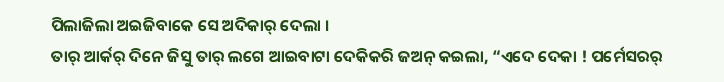ପିଲାଜିଲା ଅଇଜିବାକେ ସେ ଅଦିକାର୍ ଦେଲା ।
ତାର୍ ଆର୍କର୍ ଦିନେ ଜିସୁ ତାର୍ ଲଗେ ଆଇବାଟା ଦେକିକରି ଜଅନ୍ କଇଲା, “ଏଦେ ଦେକା ! ପର୍ମେସରର୍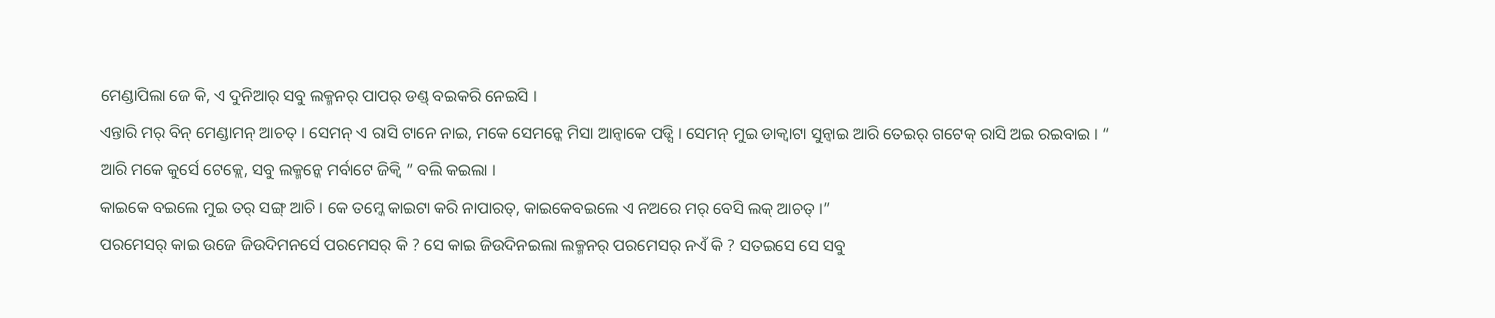ମେଣ୍ଡାପିଲା ଜେ କି, ଏ ଦୁନିଆର୍ ସବୁ ଲକ୍ମନର୍ ପାପର୍ ଡଣ୍ଡ୍ ବଇକରି ନେଇସି ।
ଏନ୍ତାରି ମର୍ ବିନ୍ ମେଣ୍ଡାମନ୍ ଆଚତ୍ । ସେମନ୍ ଏ ରାସି ଟାନେ ନାଇ, ମକେ ସେମନ୍କେ ମିସା ଆନ୍ବାକେ ପଡ୍ସି । ସେମନ୍ ମୁଇ ଡାକ୍ବାଟା ସୁନ୍ବାଇ ଆରି ତେଇର୍ ଗଟେକ୍ ରାସି ଅଇ ରଇବାଇ । “
ଆରି ମକେ କୁର୍ସେ ଟେକ୍ଲେ, ସବୁ ଲକ୍ମନ୍କେ ମର୍ବାଟେ ଜିକ୍ବି ” ବଲି କଇଲା ।
କାଇକେ ବଇଲେ ମୁଇ ତର୍ ସଙ୍ଗ୍ ଆଚି । କେ ତମ୍କେ କାଇଟା କରି ନାପାରତ୍, କାଇକେବଇଲେ ଏ ନଅରେ ମର୍ ବେସି ଲକ୍ ଆଚତ୍ ।”
ପରମେସର୍ କାଇ ଉଜେ ଜିଉଦିମନର୍ସେ ପରମେସର୍ କି ? ସେ କାଇ ଜିଉଦିନଇଲା ଲକ୍ମନର୍ ପରମେସର୍ ନଏଁ କି ? ସତଇସେ ସେ ସବୁ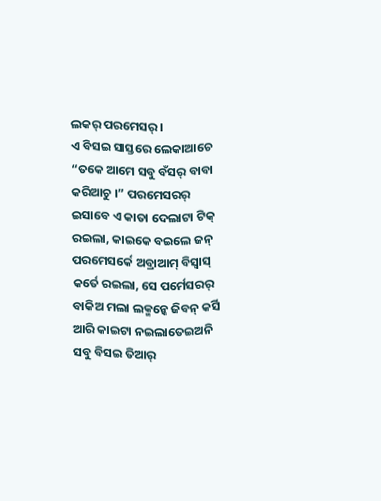ଲକର୍ ପରମେସର୍ ।
ଏ ବିସଇ ସାସ୍ତରେ ଲେକାଆଚେ “ତକେ ଆମେ ସବୁ ବଁସର୍ ବାବା କରିଆଚୁ ।” ପରମେସରର୍ ଇସାବେ ଏ କାତା ଦେଲାଟା ଟିକ୍ ରଇଲା, କାଇକେ ବଇଲେ ଜନ୍ ପରମେସର୍କେ ଅବ୍ରାଆମ୍ ବିସ୍ବାସ୍ କର୍ତେ ରଇଲା, ସେ ପର୍ମେସରର୍ ବାକିଅ ମଲା ଲକ୍ମନ୍କେ ଜିବନ୍ କର୍ସି ଆରି କାଇଟା ନଇଲାତେଇଅନି ସବୁ ବିସଇ ତିଆର୍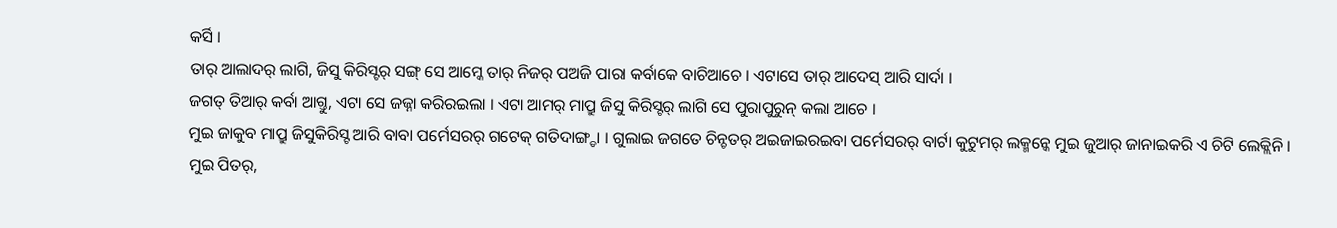କର୍ସି ।
ତାର୍ ଆଲାଦର୍ ଲାଗି, ଜିସୁ କିରିସ୍ଟର୍ ସଙ୍ଗ୍ ସେ ଆମ୍କେ ତାର୍ ନିଜର୍ ପଅଜି ପାରା କର୍ବାକେ ବାଚିଆଚେ । ଏଟାସେ ତାର୍ ଆଦେସ୍ ଆରି ସାର୍ଦା ।
ଜଗତ୍ ତିଆର୍ କର୍ବା ଆଗ୍ତୁ, ଏଟା ସେ ଜଜ୍ନା କରିରଇଲା । ଏଟା ଆମର୍ ମାପ୍ରୁ ଜିସୁ କିରିସ୍ଟର୍ ଲାଗି ସେ ପୁରାପୁରୁନ୍ କଲା ଆଚେ ।
ମୁଇ ଜାକୁବ ମାପ୍ରୁ ଜିସୁକିରିସ୍ଟ ଆରି ବାବା ପର୍ମେସରର୍ ଗଟେକ୍ ଗତିଦାଙ୍ଗ୍ଡା । ଗୁଲାଇ ଜଗତେ ଚିନ୍ଚତର୍ ଅଇଜାଇରଇବା ପର୍ମେସରର୍ ବାର୍ଟା କୁଟୁମର୍ ଲକ୍ମନ୍କେ ମୁଇ ଜୁଆର୍ ଜାନାଇକରି ଏ ଚିଟି ଲେକ୍ଲିନି ।
ମୁଇ ପିତର୍,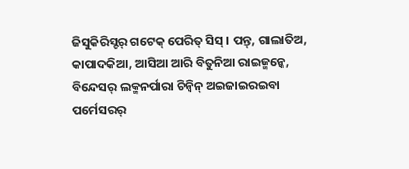ଜିସୁକିରିସ୍ଟର୍ ଗଟେକ୍ ପେରିତ୍ ସିସ୍ । ପନ୍ତ୍, ଗାଲାତିଅ, କାପାଦକିଆ, ଆସିଆ ଆରି ବିତୁନିଆ ରାଇଜ୍ମନ୍କେ, ବିନ୍ଦେସର୍ ଲକ୍ମନର୍ପାରା ଚିନ୍ବିନ୍ ଅଇଜାଇରଇବା ପର୍ମେସରର୍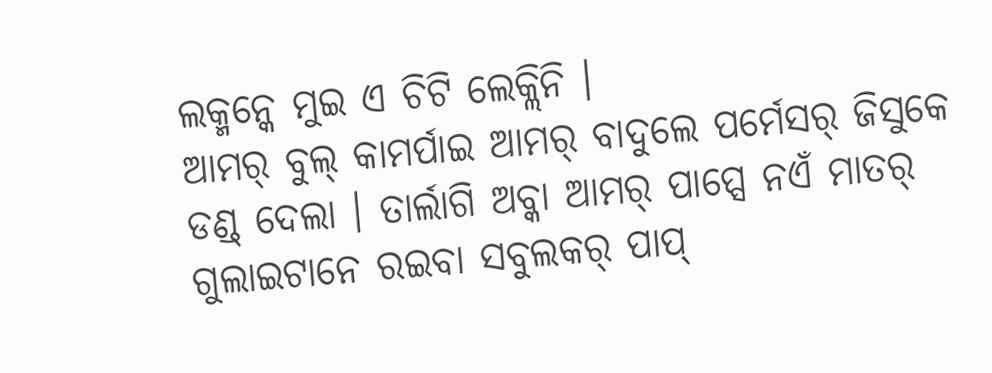ଲକ୍ମନ୍କେ ମୁଇ ଏ ଚିଟି ଲେକ୍ଲିନି ।
ଆମର୍ ବୁଲ୍ କାମର୍ପାଇ ଆମର୍ ବାଦୁଲେ ପର୍ମେସର୍ ଜିସୁକେ ଡଣ୍ଡ୍ ଦେଲା । ତାର୍ଲାଗି ଅବ୍କା ଆମର୍ ପାପ୍ସେ ନଏଁ ମାତର୍ ଗୁଲାଇଟାନେ ରଇବା ସବୁଲକର୍ ପାପ୍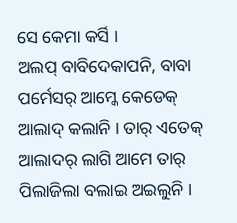ସେ କେମା କର୍ସି ।
ଅଲପ୍ ବାବିଦେକାପନି, ବାବା ପର୍ମେସର୍ ଆମ୍କେ କେଡେକ୍ ଆଲାଦ୍ କଲାନି । ତାର୍ ଏତେକ୍ ଆଲାଦର୍ ଲାଗି ଆମେ ତାର୍ ପିଲାଜିଲା ବଲାଇ ଅଇଲୁନି ।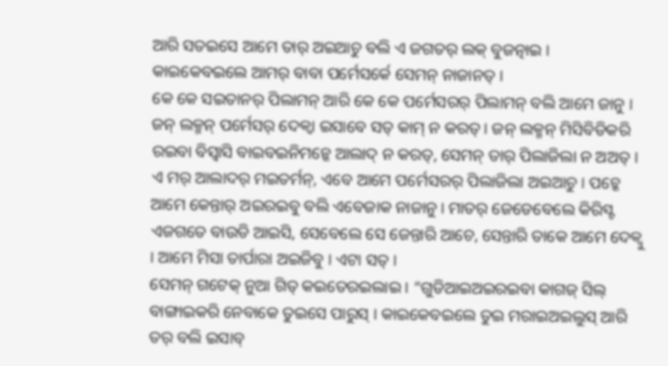ଆରି ସତଇସେ ଆମେ ତାର୍ ଅଇଆଚୁ ବଲି ଏ ଜଗତର୍ ଲକ୍ ବୁଜତ୍ନାଇ । କାଇକେବଇଲେ ଆମର୍ ବାବା ପର୍ମେସର୍କେ ସେମନ୍ ନାଜାନତ୍ ।
କେ କେ ସଇତାନର୍ ପିଲାମନ୍ ଆରି କେ କେ ପର୍ମେସରର୍ ପିଲାମନ୍ ବଲି ଆମେ ଜାନୁ । ଜନ୍ ଲକ୍ମନ୍ ପର୍ମେସର୍ ଦେକ୍ବା ଇସାବେ ସତ୍ କାମ୍ ନ କରତ୍ । ଜନ୍ ଲକ୍ମନ୍ ମିସିବିଡିକରି ରଇବା ବିସ୍ବାସି ବାଇବଇନିମନ୍କେ ଆଲାଦ୍ ନ କରତ୍, ସେମନ୍ ତାର୍ ପିଲାଜିଲା ନ ଅଅତ୍ ।
ଏ ମର୍ ଆଲାଦର୍ ମଇତର୍ମନ୍, ଏବେ ଆମେ ପର୍ମେସରର୍ ପିଲାଜିଲା ଅଇଆଚୁ । ପଚ୍କେ ଆମେ କେନ୍ତାର୍ ଅଇରଇବୁ ବଲି ଏବେଜାକ ନାଜାନୁ । ମାତର୍ ଜେଡେବେଲେ କିରିସ୍ଟ ଏଜଗତେ ବାଉଡି ଆଇସି, ସେବେଲେ ସେ ଜେନ୍ତାରି ଆଚେ, ସେନ୍ତାରି ତାକେ ଆମେ ଦେକ୍ବୁ । ଆମେ ମିସା ତାର୍ପାରା ଅଇଜିବୁ । ଏଟା ସତ୍ ।
ସେମନ୍ ଗଟେକ୍ ନୁଆ ଗିତ୍ କଇତେରଇଲାଇ । “ଗୁଡିଆଇଅଇରଇବା କାଗଜ୍ ସିଲ୍ ବାଙ୍ଗାଇକରି ନେବାକେ ତୁଇସେ ପାରୁସ୍ । କାଇକେବଇଲେ ତୁଇ ମରାଇଅଇଲୁସ୍ ଆରି ତର୍ ବଲି ଇସାବ୍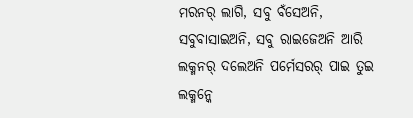ମରନର୍ ଲାଗି, ସବୁ ବଁସେଅନି, ସବୁବାସାଇଅନି, ସବୁ ରାଇଜେଅନି ଆରି ଲକ୍ମନର୍ ଦଲେଅନି ପର୍ମେସରର୍ ପାଇ ତୁଇ ଲକ୍ମନ୍କେ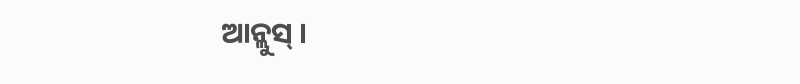ଆନ୍ଲୁସ୍ ।